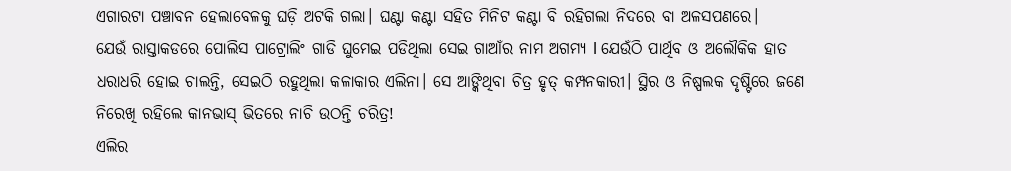ଏଗାରଟା ପଞ୍ଚାବନ ହେଲାବେଳକୁ ଘଡ଼ି ଅଟକି ଗଲା। ଘଣ୍ଟା କଣ୍ଟା ସହିତ ମିନିଟ କଣ୍ଟା ବି ରହିଗଲା ନିଦରେ ବା ଅଳସପଣରେ।
ଯେଉଁ ରାସ୍ତାକଡରେ ପୋଲିସ ପାଟ୍ରୋଲିଂ ଗାଡି ଘୁମେଇ ପଡିଥିଲା ସେଇ ଗାଆଁର ନାମ ଅଗମ୍ୟ l ଯେଉଁଠି ପାର୍ଥିବ ଓ ଅଲୌକିକ ହାତ ଧରାଧରି ହୋଇ ଚାଲନ୍ତି, ସେଇଠି ରହୁଥିଲା କଳାକାର ଏଲିନା। ସେ ଆଙ୍କିଥିବା ଚିତ୍ର ହୃତ୍ କମ୍ପନକାରୀ। ସ୍ଥିର ଓ ନିଷ୍ପଲକ ଦୃଷ୍ଟିରେ ଜଣେ ନିରେଖି ରହିଲେ କାନଭାସ୍ ଭିତରେ ନାଚି ଉଠନ୍ତି ଚରିତ୍ର!
ଏଲିର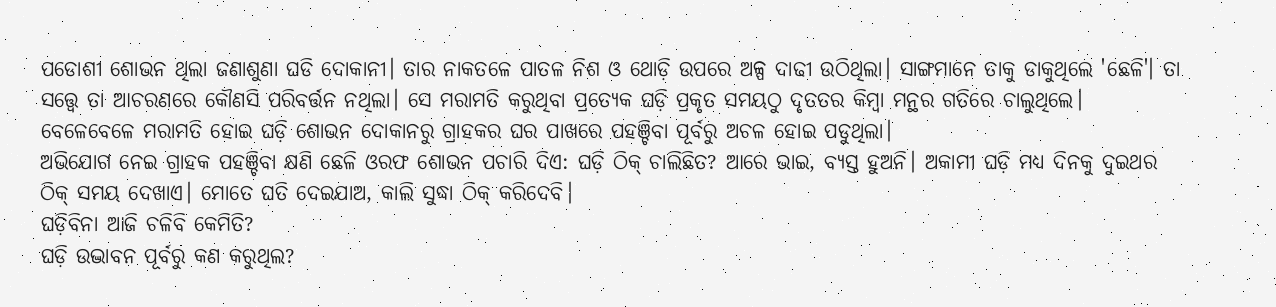ପଡୋଶୀ ଶୋଭନ ଥିଲା ଜଣାଶୁଣା ଘଡି ଦୋକାନୀ। ତାର ନାକତଳେ ପାତଳ ନିଶ ଓ ଥୋଡ଼ି ଉପରେ ଅଳ୍ପ ଦାଢୀ ଉଠିଥିଲା। ସାଙ୍ଗମାନେ ତାକୁ ଡାକୁଥିଲେ 'ଛେଳି'। ତା ସତ୍ତ୍ବେ ତା ଆଚରଣରେ କୌଣସି ପରିବର୍ତ୍ତନ ନଥିଲା। ସେ ମରାମତି କରୁଥିବା ପ୍ରତ୍ୟେକ ଘଡ଼ି ପ୍ରକୃତ ସମୟଠୁ ଦୃତତର କିମ୍ବା ମନ୍ଥର ଗତିରେ ଚାଲୁଥିଲେ। ବେଳେବେଳେ ମରାମତି ହୋଇ ଘଡ଼ି ଶୋଭନ ଦୋକାନରୁ ଗ୍ରାହକର ଘର ପାଖରେ ପହଞ୍ଚିବା ପୂର୍ବରୁ ଅଚଳ ହୋଇ ପଡୁଥିଲା।
ଅଭିଯୋଗ ନେଇ ଗ୍ରାହକ ପହଞ୍ଚିବା କ୍ଷଣି ଛେଳି ଓରଫ ଶୋଭନ ପଚାରି ଦିଏ: ଘଡ଼ି ଠିକ୍ ଚାଲିଛିତ? ଆରେ ଭାଇ, ବ୍ୟସ୍ତ ହୁଅନି। ଅକାମୀ ଘଡ଼ି ମଧ୍ୟ ଦିନକୁ ଦୁଇଥର ଠିକ୍ ସମୟ ଦେଖାଏ। ମୋତେ ଘତି ଦେଇଯାଅ, କାଲି ସୁଦ୍ଧା ଠିକ୍ କରିଦେବି।
ଘଡ଼ିବିନା ଆଜି ଚଳିବି କେମିତି?
ଘଡ଼ି ଉଦ୍ଭାବନ ପୂର୍ବରୁ କଣ କରୁଥିଲ?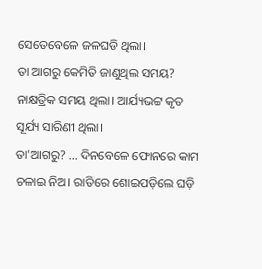ସେତେବେଳେ ଜଳଘଡି ଥିଲା।
ତା ଆଗରୁ କେମିତି ଜାଣୁଥିଲ ସମୟ?
ନାକ୍ଷତ୍ରିକ ସମୟ ଥିଲା। ଆର୍ଯ୍ୟଭଟ୍ଟ କୃତ ସୂର୍ଯ୍ୟ ସାରିଣୀ ଥିଲା।
ତା'ଆଗରୁ? ... ଦିନବେଳେ ଫୋନରେ କାମ ଚଳାଇ ନିଅ। ରାତିରେ ଶୋଇପଡ଼ିଲେ ଘଡ଼ି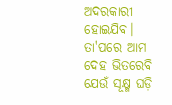ଅଦରକାରୀ ହୋଇଯିବ। ତା'ପରେ ଆମ ଦେହ ଭିତରେବି ଯେଉଁ ସୂକ୍ଷ୍ମ ଘଡ଼ି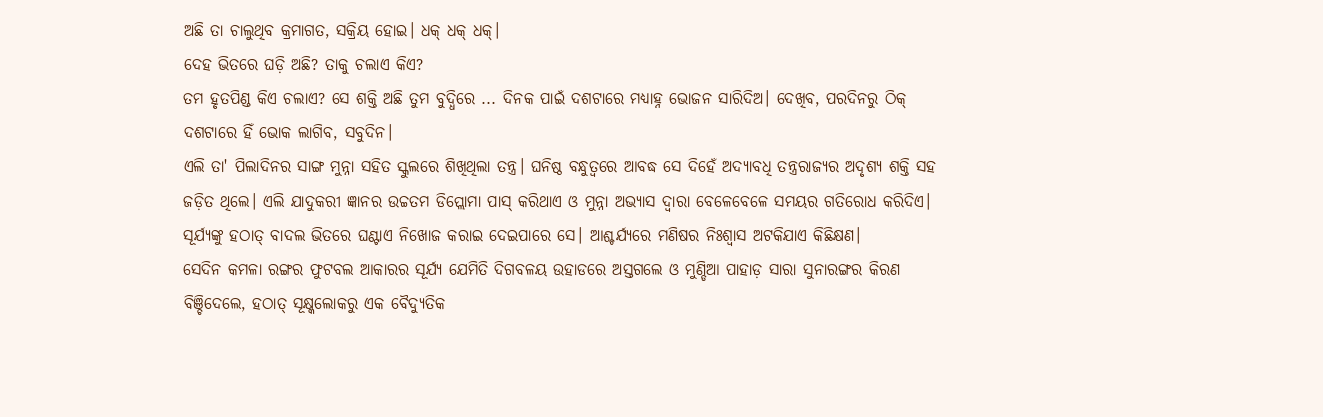ଅଛି ତା ଚାଲୁଥିବ କ୍ରମାଗତ, ସକ୍ରିୟ ହୋଇ। ଧକ୍ ଧକ୍ ଧକ୍।
ଦେହ ଭିତରେ ଘଡ଼ି ଅଛି? ତାକୁ ଚଲାଏ କିଏ?
ତମ ହୃତପିଣ୍ଡ କିଏ ଚଲାଏ? ସେ ଶକ୍ତି ଅଛି ତୁମ ବୁଦ୍ଧିରେ ... ଦିନକ ପାଇଁ ଦଶଟାରେ ମଧ୍ୟାହ୍ନ ଭୋଜନ ସାରିଦିଅ। ଦେଖିବ, ପରଦିନରୁ ଠିକ୍ ଦଶଟାରେ ହିଁ ଭୋକ ଲାଗିବ, ସବୁଦିନ।
ଏଲି ତା' ପିଲାଦିନର ସାଙ୍ଗ ମୁନ୍ନା ସହିତ ସ୍କୁଲରେ ଶିଖିଥିଲା ତନ୍ତ୍ର। ଘନିଷ୍ଠ ବନ୍ଧୁତ୍ଵରେ ଆବଦ୍ଧ ସେ ଦିହେଁ ଅଦ୍ୟାବଧି ତନ୍ତ୍ରରାଜ୍ୟର ଅଦୃଶ୍ୟ ଶକ୍ତି ସହ ଜଡ଼ିତ ଥିଲେ। ଏଲି ଯାଦୁକରୀ ଜ୍ଞାନର ଉଚ୍ଚତମ ଡିପ୍ଲୋମା ପାସ୍ କରିଥାଏ ଓ ମୁନ୍ନା ଅଭ୍ୟାସ ଦ୍ଵାରା ବେଳେବେଳେ ସମୟର ଗତିରୋଧ କରିଦିଏ। ସୂର୍ଯ୍ୟଙ୍କୁ ହଠାତ୍ ବାଦଲ ଭିତରେ ଘଣ୍ଟାଏ ନିଖୋଜ କରାଇ ଦେଇପାରେ ସେ। ଆଶ୍ଚର୍ଯ୍ୟରେ ମଣିଷର ନିଃଶ୍ବାସ ଅଟକିଯାଏ କିଛିକ୍ଷଣ।
ସେଦିନ କମଳା ରଙ୍ଗର ଫୁଟବଲ ଆକାରର ସୂର୍ଯ୍ୟ ଯେମିତି ଦିଗବଳୟ ଉହାଡରେ ଅସ୍ତଗଲେ ଓ ମୁଣ୍ଡିଆ ପାହାଡ଼ ସାରା ସୁନାରଙ୍ଗର କିରଣ ବିଞ୍ଚିଦେଲେ, ହଠାତ୍ ସୂକ୍ଷ୍କଲୋକରୁ ଏକ ବୈଦ୍ୟୁତିକ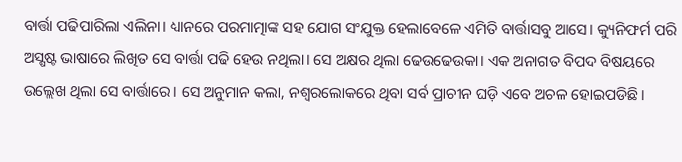ବାର୍ତ୍ତା ପଢିପାରିଲା ଏଲିନା। ଧ୍ୟାନରେ ପରମାତ୍ମାଙ୍କ ସହ ଯୋଗ ସଂଯୁକ୍ତ ହେଲାବେଳେ ଏମିତି ବାର୍ତ୍ତାସବୁ ଆସେ। କ୍ୟୁନିଫର୍ମ ପରି ଅସ୍ଷଷ୍ଟ ଭାଷାରେ ଲିଖିତ ସେ ବାର୍ତ୍ତା ପଢି ହେଉ ନଥିଲା। ସେ ଅକ୍ଷର ଥିଲା ଢେଉଢେଉକା। ଏକ ଅନାଗତ ବିପଦ ବିଷୟରେ ଉଲ୍ଲେଖ ଥିଲା ସେ ବାର୍ତ୍ତାରେ। ସେ ଅନୁମାନ କଲା, ନଶ୍ବରଲୋକରେ ଥିବା ସର୍ବ ପ୍ରାଚୀନ ଘଡ଼ି ଏବେ ଅଚଳ ହୋଇପଡିଛି।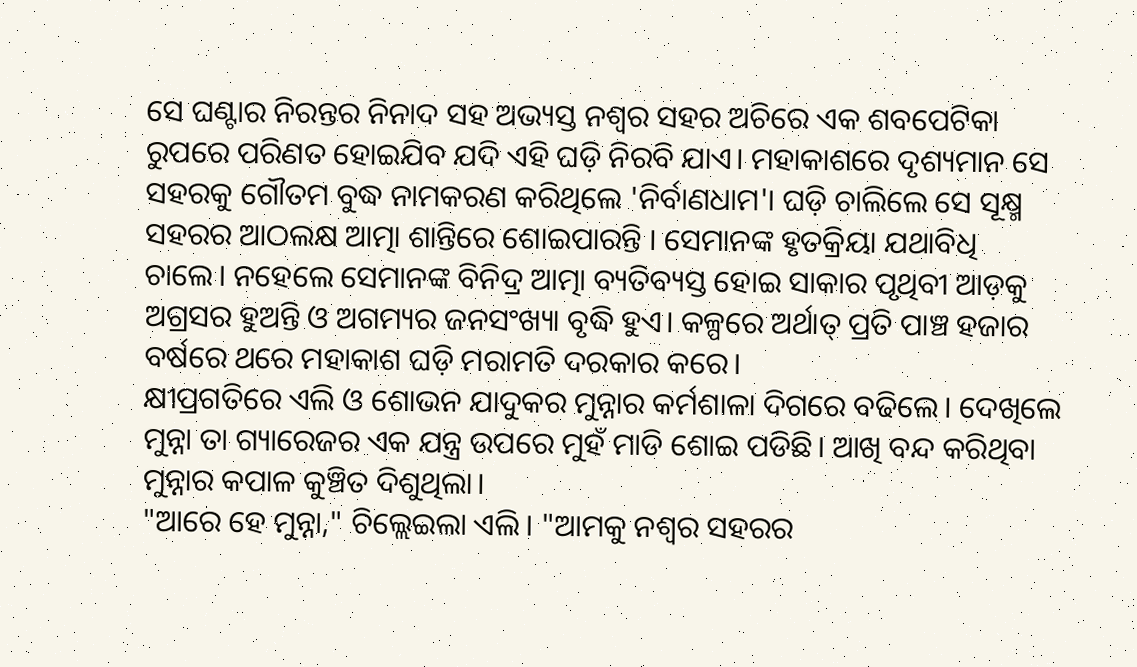ସେ ଘଣ୍ଟାର ନିରନ୍ତର ନିନାଦ ସହ ଅଭ୍ୟସ୍ତ ନଶ୍ବର ସହର ଅଚିରେ ଏକ ଶବପେଟିକା ରୁପରେ ପରିଣତ ହୋଇଯିବ ଯଦି ଏହି ଘଡ଼ି ନିରବି ଯାଏ। ମହାକାଶରେ ଦୃଶ୍ୟମାନ ସେ ସହରକୁ ଗୌତମ ବୁଦ୍ଧ ନାମକରଣ କରିଥିଲେ 'ନିର୍ବାଣଧାମ'। ଘଡ଼ି ଚାଲିଲେ ସେ ସୂକ୍ଷ୍ମ ସହରର ଆଠଲକ୍ଷ ଆତ୍ମା ଶାନ୍ତିରେ ଶୋଇପାରନ୍ତି । ସେମାନଙ୍କ ହୃତକ୍ରିୟା ଯଥାବିଧି ଚାଲେ। ନହେଲେ ସେମାନଙ୍କ ବିନିଦ୍ର ଆତ୍ମା ବ୍ୟତିବ୍ୟସ୍ତ ହୋଇ ସାକାର ପୃଥିବୀ ଆଡ଼କୁ ଅଗ୍ରସର ହୁଅନ୍ତି ଓ ଅଗମ୍ୟର ଜନସଂଖ୍ୟା ବୃଦ୍ଧି ହୁଏ। କଳ୍ପରେ ଅର୍ଥାତ୍ ପ୍ରତି ପାଞ୍ଚ ହଜାର ବର୍ଷରେ ଥରେ ମହାକାଶ ଘଡ଼ି ମରାମତି ଦରକାର କରେ।
କ୍ଷୀପ୍ରଗତିରେ ଏଲି ଓ ଶୋଭନ ଯାଦୁକର ମୁନ୍ନାର କର୍ମଶାଳା ଦିଗରେ ବଢିଲେ। ଦେଖିଲେ ମୁନ୍ନା ତା ଗ୍ୟାରେଜର ଏକ ଯନ୍ତ୍ର ଉପରେ ମୁହଁ ମାଡି ଶୋଇ ପଡିଛି। ଆଖି ବନ୍ଦ କରିଥିବା ମୁନ୍ନାର କପାଳ କୁଞ୍ଚିତ ଦିଶୁଥିଲା।
"ଆରେ ହେ ମୁନ୍ନା," ଚିଲ୍ଲେଇଲା ଏଲି। "ଆମକୁ ନଶ୍ବର ସହରର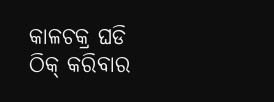କାଳଚକ୍ର ଘଡି ଠିକ୍ କରିବାର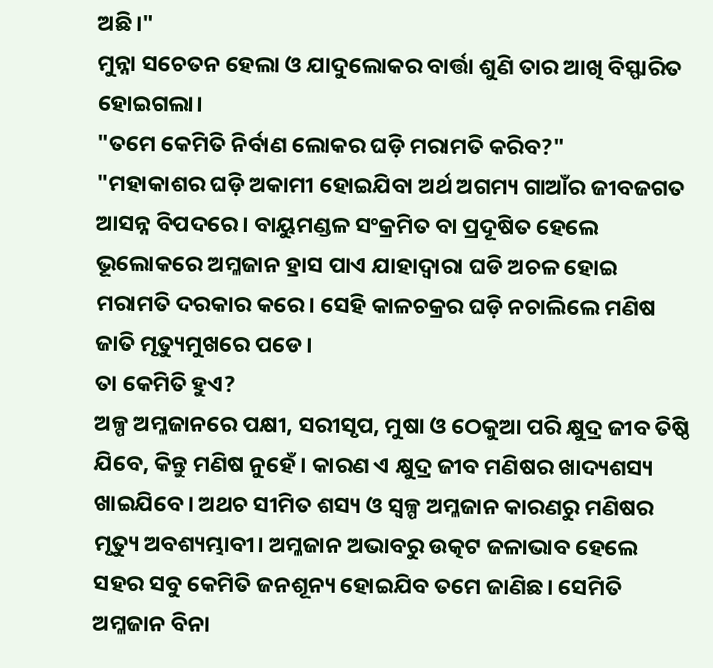ଅଛି।"
ମୁନ୍ନା ସଚେତନ ହେଲା ଓ ଯାଦୁଲୋକର ବାର୍ତ୍ତା ଶୁଣି ତାର ଆଖି ବିସ୍ଫାରିତ ହୋଇଗଲା।
"ତମେ କେମିତି ନିର୍ବାଣ ଲୋକର ଘଡ଼ି ମରାମତି କରିବ?"
"ମହାକାଶର ଘଡ଼ି ଅକାମୀ ହୋଇଯିବା ଅର୍ଥ ଅଗମ୍ୟ ଗାଆଁର ଜୀବଜଗତ ଆସନ୍ନ ବିପଦରେ। ବାୟୁମଣ୍ଡଳ ସଂକ୍ରମିତ ବା ପ୍ରଦୂଷିତ ହେଲେ ଭୂଲୋକରେ ଅମ୍ଳଜାନ ହ୍ରାସ ପାଏ ଯାହାଦ୍ବାରା ଘଡି ଅଚଳ ହୋଇ ମରାମତି ଦରକାର କରେ। ସେହି କାଳଚକ୍ରର ଘଡ଼ି ନଚାଲିଲେ ମଣିଷ ଜାତି ମୃତ୍ୟୁମୁଖରେ ପଡେ।
ତା କେମିତି ହୁଏ?
ଅଳ୍ପ ଅମ୍ଳଜାନରେ ପକ୍ଷୀ, ସରୀସୃପ, ମୁଷା ଓ ଠେକୁଆ ପରି କ୍ଷୁଦ୍ର ଜୀବ ତିଷ୍ଠି ଯିବେ, କିନ୍ତୁ ମଣିଷ ନୁହେଁ। କାରଣ ଏ କ୍ଷୁଦ୍ର ଜୀବ ମଣିଷର ଖାଦ୍ୟଶସ୍ୟ ଖାଇଯିବେ। ଅଥଚ ସୀମିତ ଶସ୍ୟ ଓ ସ୍ବଳ୍ପ ଅମ୍ଳଜାନ କାରଣରୁ ମଣିଷର ମୃତ୍ୟୁ ଅବଶ୍ୟମ୍ଭାବୀ। ଅମ୍ଳଜାନ ଅଭାବରୁ ଉତ୍କଟ ଜଳାଭାବ ହେଲେ ସହର ସବୁ କେମିତି ଜନଶୂନ୍ୟ ହୋଇଯିବ ତମେ ଜାଣିଛ। ସେମିତି ଅମ୍ଳଜାନ ବିନା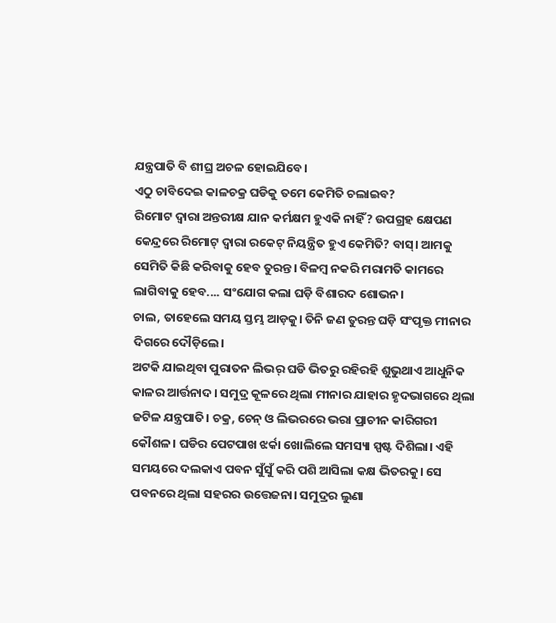ଯନ୍ତ୍ରପାତି ବି ଶୀଘ୍ର ଅଚଳ ହୋଇଯିବେ।
ଏଠୁ ଚାବିଦେଇ କାଳଚକ୍ର ଘଡିକୁ ତମେ କେମିତି ଚଲାଇବ?
ରିମୋଟ ଦ୍ବାରା ଅନ୍ତରୀକ୍ଷ ଯାନ କର୍ମକ୍ଷମ ହୁଏକି ନାହିଁ? ଉପଗ୍ରହ କ୍ଷେପଣ କେନ୍ଦ୍ରରେ ରିମୋଟ୍ ଦ୍ବାରା ରକେଟ୍ ନିୟନ୍ତ୍ରିତ ହୁଏ କେମିତି? ବାସ୍। ଆମକୁ ସେମିତି କିଛି କରିବାକୁ ହେବ ତୁରନ୍ତ। ବିଳମ୍ବ ନକରି ମରାମତି କାମରେ ଲାଗିବାକୁ ହେବ.... ସଂଯୋଗ କଲା ଘଡ଼ି ବିଶାରଦ ଶୋଭନ।
ଚାଲ, ତାହେଲେ ସମୟ ସ୍ତମ୍ଭ ଆଡ଼କୁ। ତିନି ଜଣ ତୁରନ୍ତ ଘଡ଼ି ସଂପୃକ୍ତ ମୀନାର ଦିଗରେ ଦୌଡ଼ିଲେ।
ଅଟକି ଯାଇଥିବା ପୁରାତନ ଲିଭର୍ ଘଡି ଭିତରୁ ରହିରହି ଶୁଭୁଥାଏ ଆଧୁନିକ କାଳର ଆର୍ତ୍ତନାଦ । ସମୁଦ୍ର କୂଳରେ ଥିଲା ମୀନାର ଯାହାର ହୃଦଭାଗରେ ଥିଲା ଜଟିଳ ଯନ୍ତ୍ରପାତି। ଚକ୍ର, ଚେନ୍ ଓ ଲିଭରରେ ଭରା ପ୍ରାଚୀନ କାରିଗରୀ କୌଶଳ। ଘଡିର ପେଟପାଖ ଝର୍କା ଖୋଲିଲେ ସମସ୍ୟା ସ୍ପଷ୍ଟ ଦିଶିଲା। ଏହି ସମୟରେ ଦଲକାଏ ପବନ ସୁଁସୁଁ କରି ପଶି ଆସିଲା କକ୍ଷ ଭିତରକୁ। ସେ ପବନରେ ଥିଲା ସହରର ଉତ୍ତେଜନା। ସମୁଦ୍ରର ଲୁଣା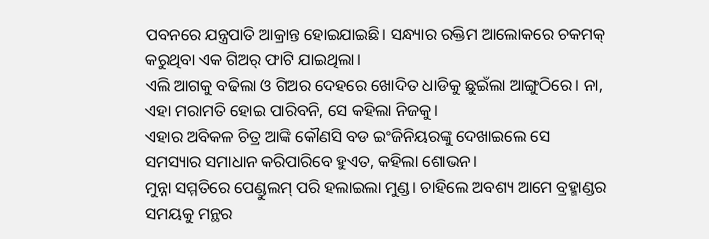ପବନରେ ଯନ୍ତ୍ରପାତି ଆକ୍ରାନ୍ତ ହୋଇଯାଇଛି। ସନ୍ଧ୍ୟାର ରକ୍ତିମ ଆଲୋକରେ ଚକମକ୍ କରୁଥିବା ଏକ ଗିଅର୍ ଫାଟି ଯାଇଥିଲା।
ଏଲି ଆଗକୁ ବଢିଲା ଓ ଗିଅର ଦେହରେ ଖୋଦିତ ଧାଡିକୁ ଛୁଇଁଲା ଆଙ୍ଗୁଠିରେ। ନା, ଏହା ମରାମତି ହୋଇ ପାରିବନି, ସେ କହିଲା ନିଜକୁ।
ଏହାର ଅବିକଳ ଚିତ୍ର ଆଙ୍କି କୌଣସି ବଡ ଇଂଜିନିୟରଙ୍କୁ ଦେଖାଇଲେ ସେ ସମସ୍ୟାର ସମାଧାନ କରିପାରିବେ ହୁଏତ, କହିଲା ଶୋଭନ।
ମୁନ୍ନା ସମ୍ମତିରେ ପେଣ୍ଡୁଲମ୍ ପରି ହଲାଇଲା ମୁଣ୍ଡ। ଚାହିଲେ ଅବଶ୍ୟ ଆମେ ବ୍ରହ୍ମାଣ୍ଡର ସମୟକୁ ମନ୍ଥର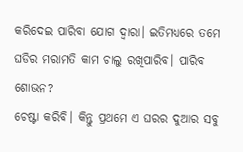କରିଦେଇ ପାରିବା ଯୋଗ ଦ୍ବାରା। ଇତିମଧ୍ୟରେ ତମେ ଘଡିର ମରାମତି କାମ ଚାଲୁ ରଖିପାରିବ। ପାରିବ ଶୋଭନ?
ଚେଷ୍ଟା କରିବି। କିନ୍ତୁ ପ୍ରଥମେ ଏ ଘରର ଦୁଆର ସବୁ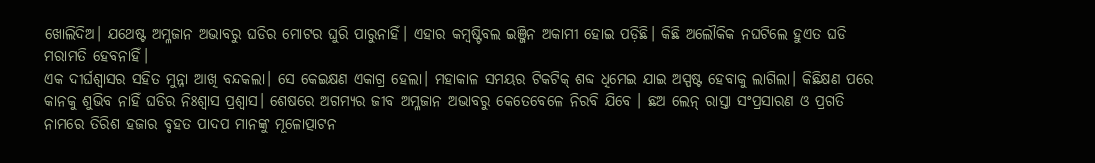ଖୋଲିଦିଅ। ଯଥେଷ୍ଟ ଅମ୍ଳଜାନ ଅଭାବରୁ ଘଡିର ମୋଟର ଘୁରି ପାରୁନାହିଁ। ଏହାର କମ୍ବଷ୍ଟିବଲ ଇଞ୍ଜିନ ଅକାମୀ ହୋଇ ପଡ଼ିଛି। କିଛି ଅଲୌକିକ ନଘଟିଲେ ହୁଏତ ଘଡି ମରାମତି ହେବନାହିଁ।
ଏକ ଦୀର୍ଘଶ୍ବାସର ସହିତ ମୁନ୍ନା ଆଖି ବନ୍ଦକଲା। ସେ କେଇକ୍ଷଣ ଏକାଗ୍ର ହେଲା। ମହାକାଳ ସମୟର ଟିକଟିକ୍ ଶବ୍ଦ ଧିମେଇ ଯାଇ ଅସ୍ପଷ୍ଟ ହେବାକୁ ଲାଗିଲା। କିଛିକ୍ଷଣ ପରେ କାନକୁ ଶୁଭିବ ନାହିଁ ଘଡିର ନିଃଶ୍ବାସ ପ୍ରଶ୍ବାସ। ଶେଷରେ ଅଗମ୍ୟର ଜୀବ ଅମ୍ଳଜାନ ଅଭାବରୁ କେତେବେଳେ ନିରବି ଯିବେ । ଛଅ ଲେନ୍ ରାସ୍ତା ସଂପ୍ରସାରଣ ଓ ପ୍ରଗତି ନାମରେ ତିରିଶ ହଜାର ବୃହତ ପାଦପ ମାନଙ୍କୁ ମୂଳୋତ୍ପାଟନ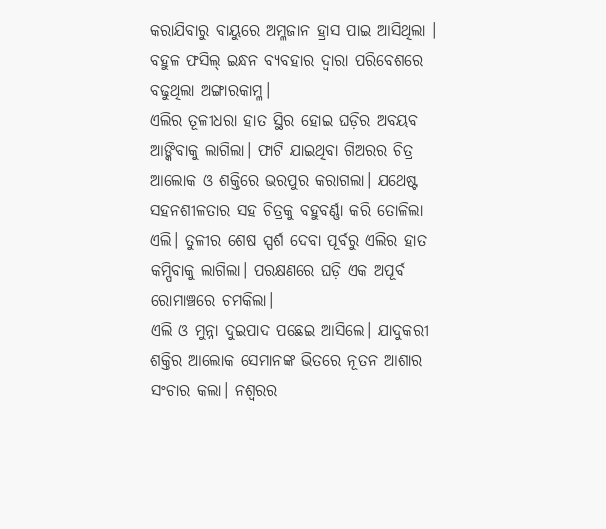କରାଯିବାରୁ ବାୟୁରେ ଅମ୍ଳଜାନ ହ୍ରାସ ପାଇ ଆସିଥିଲା । ବହୁଳ ଫସିଲ୍ ଇନ୍ଧନ ବ୍ୟବହାର ଦ୍ବାରା ପରିବେଶରେ ବଢୁଥିଲା ଅଙ୍ଗାରକାମ୍ଳ।
ଏଲିର ତୂଳୀଧରା ହାତ ସ୍ଥିର ହୋଇ ଘଡ଼ିର ଅବୟବ ଆଙ୍କିବାକୁ ଲାଗିଲା। ଫାଟି ଯାଇଥିବା ଗିଅରର ଚିତ୍ର ଆଲୋକ ଓ ଶକ୍ତିରେ ଭରପୁର କରାଗଲା। ଯଥେଷ୍ଟ ସହନଶୀଳତାର ସହ ଚିତ୍ରକୁ ବହୁବର୍ଣ୍ଣା କରି ତୋଳିଲା ଏଲି। ତୁଳୀର ଶେଷ ସ୍ପର୍ଶ ଦେବା ପୂର୍ବରୁ ଏଲିର ହାତ କମ୍ପିବାକୁ ଲାଗିଲା। ପରକ୍ଷଣରେ ଘଡ଼ି ଏକ ଅପୂର୍ବ ରୋମାଞ୍ଚରେ ଚମକିଲା।
ଏଲି ଓ ମୁନ୍ନା ଦୁଇପାଦ ପଛେଇ ଆସିଲେ। ଯାଦୁକରୀ ଶକ୍ତିର ଆଲୋକ ସେମାନଙ୍କ ଭିତରେ ନୂତନ ଆଶାର ସଂଚାର କଲା। ନଶ୍ବରର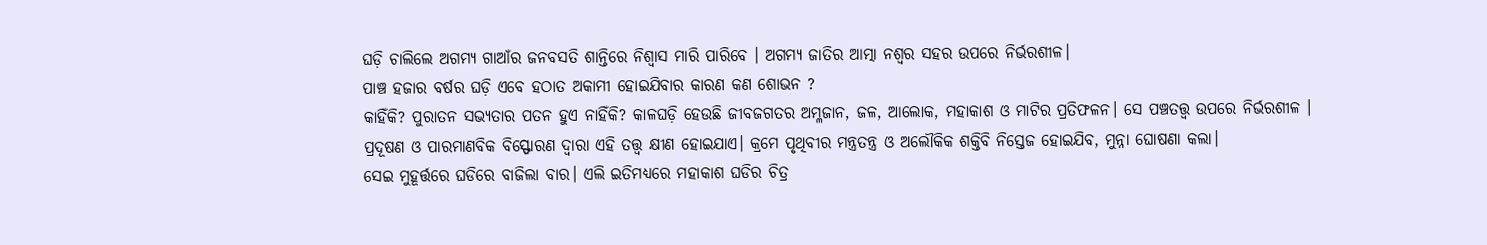ଘଡ଼ି ଚାଲିଲେ ଅଗମ୍ୟ ଗାଆଁର ଜନବସତି ଶାନ୍ତିରେ ନିଶ୍ୱାସ ମାରି ପାରିବେ । ଅଗମ୍ୟ ଜାତିର ଆତ୍ମା ନଶ୍ବର ସହର ଉପରେ ନିର୍ଭରଶୀଳ।
ପାଞ୍ଚ ହଜାର ବର୍ଷର ଘଡ଼ି ଏବେ ହଠାତ ଅକାମୀ ହୋଇଯିବାର କାରଣ କଣ ଶୋଭନ ?
କାହିଁକି? ପୁରାତନ ସଭ୍ୟତାର ପତନ ହୁଏ ନାହିଁକି? କାଳଘଡ଼ି ହେଉଛି ଜୀବଜଗତର ଅମ୍ଳଜାନ, ଜଳ, ଆଲୋକ, ମହାକାଶ ଓ ମାଟିର ପ୍ରତିଫଳନ। ସେ ପଞ୍ଚତତ୍ତ୍ବ ଉପରେ ନିର୍ଭରଶୀଳ । ପ୍ରଦୂଷଣ ଓ ପାରମାଣବିକ ବିସ୍ଫୋରଣ ଦ୍ବାରା ଏହି ତତ୍ତ୍ବ କ୍ଷୀଣ ହୋଇଯାଏ। କ୍ରମେ ପୃଥିବୀର ମନ୍ତ୍ରତନ୍ତ୍ର ଓ ଅଲୌକିକ ଶକ୍ତିବି ନିସ୍ତେଜ ହୋଇଯିବ, ମୁନ୍ନା ଘୋଷଣା କଲା।
ସେଇ ମୁହୂର୍ତ୍ତରେ ଘଡିରେ ବାଜିଲା ବାର। ଏଲି ଇତିମଧ୍ୟରେ ମହାକାଶ ଘଡିର ଚିତ୍ର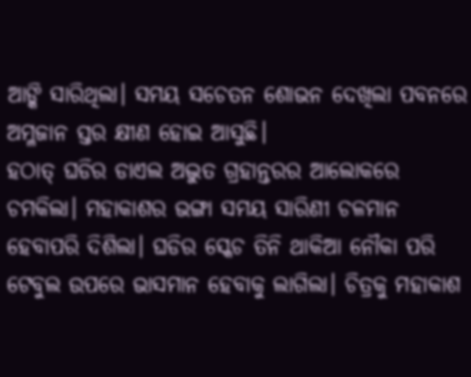ଆଙ୍କି ସାରିଥିଲା। ସମୟ ସଚେତନ ଶୋଭନ ଦେଖିଲା ପବନରେ ଅମ୍ଳଜାନ ସ୍ତର କ୍ଷୀଣ ହୋଇ ଆସୁଛି।
ହଠାତ୍ ଘଡିର ଡାଏଲ ଅଦ୍ଭୁତ ଗ୍ରହାନ୍ତରର ଆଲୋକରେ ଚମକିଲା। ମହାକାଶର ଭଙ୍ଗା ସମୟ ସାରିଣୀ ଚଳମାନ ହେବାପରି ଦିଶିଲା। ଘଡିର ସ୍କେଚ ତିନି ଥାକିଆ ନୌକା ପରି ଟେବୁଲ ଉପରେ ଭାସମାନ ହେବାକୁ ଲାଗିଲା। ଚିତ୍ରକୁ ମହାକାଶ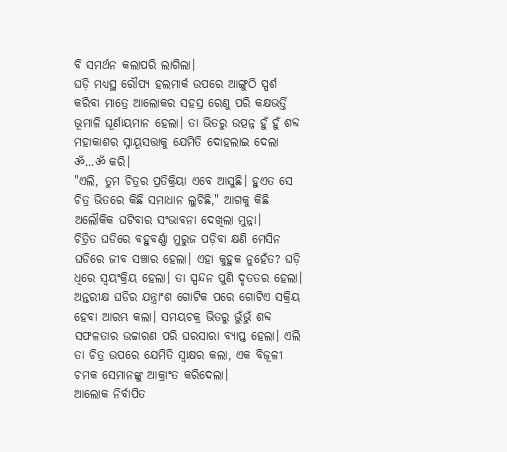ବି ସମର୍ଥନ କଲାପରି ଲାଗିଲା।
ଘଡ଼ି ମଧ୍ୟସ୍ଥ ରୌପ୍ୟ ହଲମାର୍କ ଉପରେ ଆଙ୍ଗୁଠି ସ୍ପର୍ଶ କରିବା ମାତ୍ରେ ଆଲୋକର ସହସ୍ର ରେଣୁ ପରି କକ୍ଷଭର୍ତ୍ତି ଭୂମାଳି ଘୂର୍ଣାୟମାନ ହେଲା। ତା ଭିତରୁ ଉତ୍ପନ୍ନ ହୁଁ ହୁଁ ଶବ୍ଦ ମହାକାଶର ସ୍ନାୟୂସତ୍ତାକୁ ଯେମିତି ଦୋହଲାଇ ଦେଲା ॐ...ॐ କରି।
"ଏଲି, ତୁମ ଚିତ୍ରର ପ୍ରତିକ୍ରିୟା ଏବେ ଆସୁଛି। ହୁଏତ ସେ ଚିତ୍ର ଭିତରେ କିଛି ସମାଧାନ ଲୁଚିଛି," ଆଗକୁ କିଛି ଅଲୌକିକ ଘଟିବାର ସଂଭାବନା ଦେଖିଲା ମୁନ୍ନା।
ଚିତ୍ରିତ ଘଡିରେ ବହୁବର୍ଣ୍ଣା ମୁରୁଜ ପଡ଼ିବା କ୍ଷଣି ମେସିନ ଘଡିରେ ଜୀବ ସଞ୍ଚାର ହେଲା। ଏହା କୁହୁକ ନୁହେଁତ? ଘଡ଼ି ଧିରେ ସ୍ବୟଂକ୍ରିୟ ହେଲା। ତା ସ୍ପନ୍ଦନ ପୁଣି ଦୃତତର ହେଲା।
ଅନ୍ତରୀକ୍ଷ ଘଡିର ଯନ୍ତ୍ରାଂଶ ଗୋଟିକ ପରେ ଗୋଟିଏ ସକ୍ରିୟ ହେବା ଆରମ୍ଭ କଲା। ସମୟଚକ୍ର ଭିତରୁ ଭୁଁଭୁଁ ଶବ୍ଦ ସଫଳତାର ଉଚ୍ଚାରଣ ପରି ଘରସାରା ବ୍ଯାପ୍ତ ହେଲା। ଏଲି ତା ଚିତ୍ର ଉପରେ ଯେମିତି ସ୍ବାକ୍ଷର କଲା, ଏକ ବିଜୂଳୀ ଚମକ ସେମାନଙ୍କୁ ଆକ୍ରାଂତ କରିଦେଲା।
ଆଲୋକ ନିର୍ବାପିତ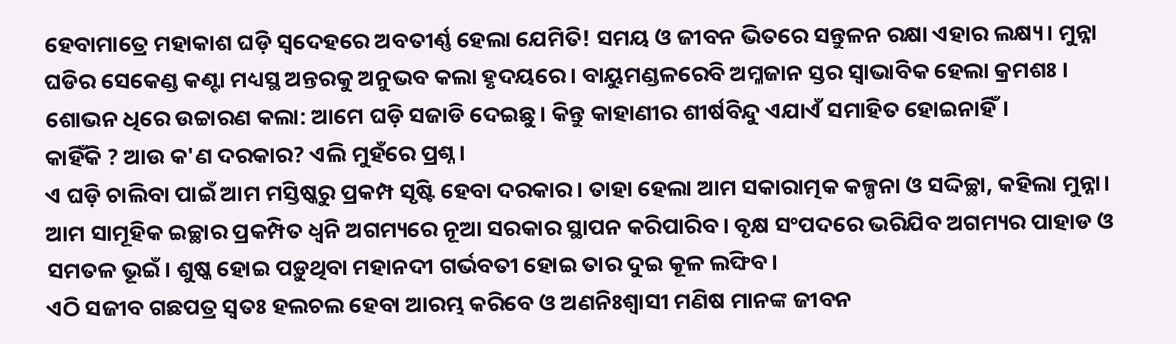ହେବାମାତ୍ରେ ମହାକାଶ ଘଡ଼ି ସ୍ବଦେହରେ ଅବତୀର୍ଣ୍ଣ ହେଲା ଯେମିତି! ସମୟ ଓ ଜୀବନ ଭିତରେ ସନ୍ତୁଳନ ରକ୍ଷା ଏହାର ଲକ୍ଷ୍ୟ। ମୁନ୍ନା ଘଡିର ସେକେଣ୍ଡ କଣ୍ଟା ମଧ୍ୟସ୍ଥ ଅନ୍ତରକୁ ଅନୁଭବ କଲା ହୃଦୟରେ। ବାୟୁମଣ୍ଡଳରେବି ଅମ୍ଳଜାନ ସ୍ତର ସ୍ବାଭାବିକ ହେଲା କ୍ରମଶଃ ।
ଶୋଭନ ଧିରେ ଉଚ୍ଚାରଣ କଲା: ଆମେ ଘଡ଼ି ସଜାଡି ଦେଇଛୁ। କିନ୍ତୁ କାହାଣୀର ଶୀର୍ଷବିନ୍ଦୁ ଏଯାଏଁ ସମାହିତ ହୋଇନାହିଁ।
କାହିଁକି ? ଆଉ କ'ଣ ଦରକାର? ଏଲି ମୁହଁରେ ପ୍ରଶ୍ନ।
ଏ ଘଡ଼ି ଚାଲିବା ପାଇଁ ଆମ ମସ୍ତିଷ୍କରୁ ପ୍ରକମ୍ପ ସୃଷ୍ଟି ହେବା ଦରକାର। ତାହା ହେଲା ଆମ ସକାରାତ୍ମକ କଳ୍ପନା ଓ ସଦ୍ଦିଚ୍ଛା, କହିଲା ମୁନ୍ନା।
ଆମ ସାମୂହିକ ଇଚ୍ଛାର ପ୍ରକମ୍ପିତ ଧ୍ବନି ଅଗମ୍ୟରେ ନୂଆ ସରକାର ସ୍ଥାପନ କରିପାରିବ। ବୃକ୍ଷ ସଂପଦରେ ଭରିଯିବ ଅଗମ୍ୟର ପାହାଡ ଓ ସମତଳ ଭୂଇଁ। ଶୁଷ୍କ ହୋଇ ପଡ଼ୁଥିବା ମହାନଦୀ ଗର୍ଭବତୀ ହୋଇ ତାର ଦୁଇ କୂଳ ଲଙ୍ଘିବ।
ଏଠି ସଜୀବ ଗଛପତ୍ର ସ୍ବତଃ ହଲଚଲ ହେବା ଆରମ୍ଭ କରିବେ ଓ ଅଣନିଃଶ୍ବାସୀ ମଣିଷ ମାନଙ୍କ ଜୀବନ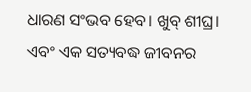ଧାରଣ ସଂଭବ ହେବ। ଖୁବ୍ ଶୀଘ୍ର।
ଏବଂ ଏକ ସତ୍ୟବଦ୍ଧ ଜୀବନର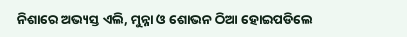ନିଶାରେ ଅଭ୍ୟସ୍ତ ଏଲି, ମୁନ୍ନା ଓ ଶୋଭନ ଠିଆ ହୋଇପଡିଲେ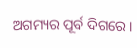ଅଗମ୍ୟର ପୂର୍ବ ଦିଗରେ।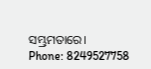ସମ୍ଭ୍ରମତାରେ।
Phone: 8249527758